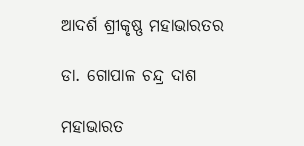ଆଦର୍ଶ ଶ୍ରୀକୃଷ୍ଣ ମହାଭାରତର

ଡା. ଗୋପାଳ ଚନ୍ଦ୍ର ଦାଶ

ମହାଭାରତ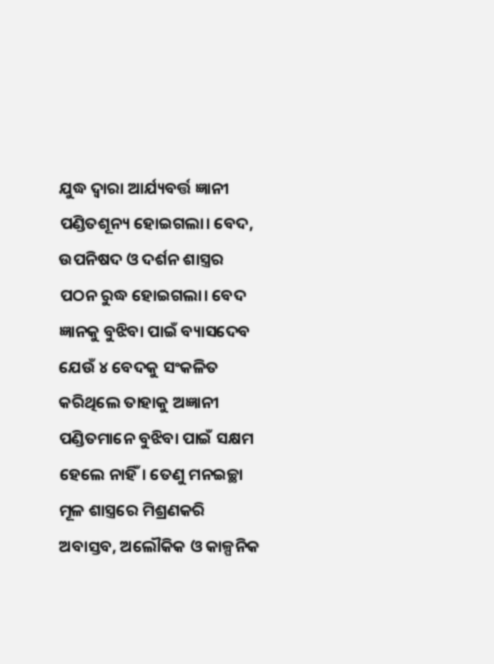ଯୁଦ୍ଧ ଦ୍ୱାରା ଆର୍ଯ୍ୟବର୍ତ୍ତ ଜ୍ଞାନୀ ପଣ୍ଡିତଶୂନ୍ୟ ହୋଇଗଲା। ବେଦ, ଉପନିଷଦ ଓ ଦର୍ଶନ ଶାସ୍ତ୍ରର ପଠନ ରୁଦ୍ଧ ହୋଇଗଲା। ବେଦ ଜ୍ଞାନକୁ ବୁଝିବା ପାଇଁ ବ୍ୟାସଦେବ ଯେଉଁ ୪ ବେଦକୁ ସଂକଳିତ କରିଥିଲେ ତାହାକୁ ଅଜ୍ଞାନୀ ପଣ୍ଡିତମାନେ ବୁଝିବା ପାଇଁ ସକ୍ଷମ ହେଲେ ନାହିଁ। ତେଣୁ ମନଇଚ୍ଛା ମୂଳ ଶାସ୍ତ୍ରରେ ମିଶ୍ରଣକରି ଅବାସ୍ତବ, ଅଲୌକିକ ଓ କାଳ୍ପନିକ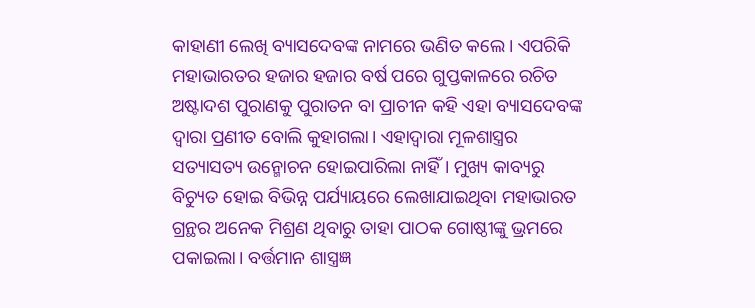କାହାଣୀ ଲେଖି ବ୍ୟାସଦେବଙ୍କ ନାମରେ ଭଣିତ କଲେ। ଏପରିକି ମହାଭାରତର ହଜାର ହଜାର ବର୍ଷ ପରେ ଗୁପ୍ତକାଳରେ ରଚିତ ଅଷ୍ଟାଦଶ ପୁରାଣକୁ ପୁରାତନ ବା ପ୍ରାଚୀନ କହି ଏହା ବ୍ୟାସଦେବଙ୍କ ଦ୍ୱାରା ପ୍ରଣୀତ ବୋଲି କୁହାଗଲା। ଏହାଦ୍ୱାରା ମୂଳଶାସ୍ତ୍ରର ସତ୍ୟାସତ୍ୟ ଉନ୍ମୋଚନ ହୋଇପାରିଲା ନାହିଁ। ମୁଖ୍ୟ କାବ୍ୟରୁ ବିଚ୍ୟୁତ ହୋଇ ବିଭିନ୍ନ ପର୍ଯ୍ୟାୟରେ ଲେଖାଯାଇଥିବା ମହାଭାରତ ଗ୍ରନ୍ଥର ଅନେକ ମିଶ୍ରଣ ଥିବାରୁ ତାହା ପାଠକ ଗୋଷ୍ଠୀଙ୍କୁ ଭ୍ରମରେ ପକାଇଲା। ବର୍ତ୍ତମାନ ଶାସ୍ତ୍ରଜ୍ଞ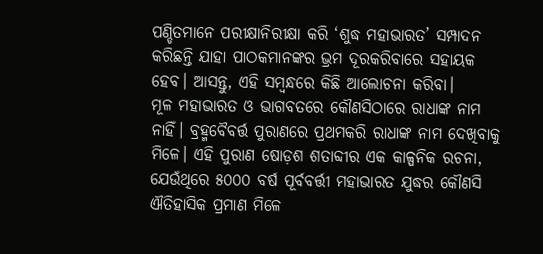ପଣ୍ଡିତମାନେ ପରୀକ୍ଷାନିରୀକ୍ଷା କରି ‘ଶୁଦ୍ଧ ମହାଭାରତ’ ସମ୍ପାଦନ କରିଛନ୍ତି ଯାହା ପାଠକମାନଙ୍କର ଭ୍ରମ ଦୂରକରିବାରେ ସହାୟକ ହେବ। ଆସନ୍ତୁ, ଏହି ସମ୍ବନ୍ଧରେ କିଛି ଆଲୋଚନା କରିବା।
ମୂଳ ମହାଭାରତ ଓ ଭାଗବତରେ କୌଣସିଠାରେ ରାଧାଙ୍କ ନାମ ନାହିଁ। ବ୍ରହ୍ମବୈବର୍ତ୍ତ ପୁରାଣରେ ପ୍ରଥମକରି ରାଧାଙ୍କ ନାମ ଦେଖିବାକୁ ମିଳେ। ଏହି ପୁରାଣ ଷୋଡ଼ଶ ଶତାବ୍ଦୀର ଏକ କାଳ୍ପନିକ ରଚନା, ଯେଉଁଥିରେ ୫୦୦୦ ବର୍ଷ ପୂର୍ବବର୍ତ୍ତୀ ମହାଭାରତ ଯୁଦ୍ଧର କୌଣସି ଐତିହାସିକ ପ୍ରମାଣ ମିଳେ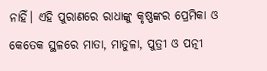ନାହିଁ। ଏହି ପୁରାଣରେ ରାଧାଙ୍କୁ କୃଷ୍ଣଙ୍କର ପ୍ରେମିକା ଓ କେତେକ ସ୍ଥଳରେ ମାତା, ମାତୁଳା, ପୁତ୍ରୀ ଓ ପତ୍ନୀ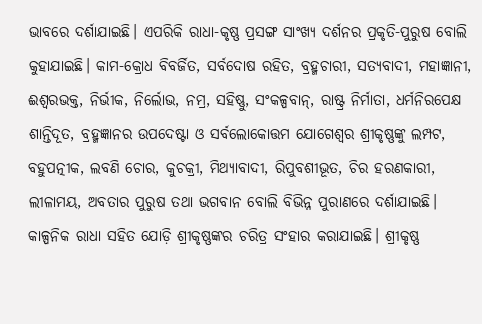ଭାବରେ ଦର୍ଶାଯାଇଛି। ଏପରିକି ରାଧା-କୃଷ୍ଣ ପ୍ରସଙ୍ଗ ସାଂଖ୍ୟ ଦର୍ଶନର ପ୍ରକୃତି-ପୁରୁଷ ବୋଲି କୁହାଯାଇଛି। କାମ-କ୍ରୋଧ ବିବର୍ଜିତ, ସର୍ବଦୋଷ ରହିତ, ବ୍ରହ୍ମଚାରୀ, ସତ୍ୟବାଦୀ, ମହାଜ୍ଞାନୀ, ଈଶ୍ୱରଭକ୍ତ, ନିର୍ଭୀକ, ନିର୍ଲୋଭ, ନମ୍ର, ସହିଷ୍ଣୁ, ସଂକଳ୍ପବାନ୍‌, ରାଷ୍ଟ୍ର ନିର୍ମାତା, ଧର୍ମନିରପେକ୍ଷ ଶାନ୍ତିଦୂତ, ବ୍ରହ୍ମଜ୍ଞାନର ଉପଦେଷ୍ଟା ଓ ସର୍ବଲୋକୋତ୍ତମ ଯୋଗେଶ୍ୱର ଶ୍ରୀକୃଷ୍ଣଙ୍କୁ ଲମ୍ପଟ, ବହୁପତ୍ନୀକ, ଲବଣି ଚୋର, କୁଚକ୍ରୀ, ମିଥ୍ୟାବାଦୀ, ରିପୁବଶୀଭୂତ, ଚିର ହରଣକାରୀ, ଲୀଳାମୟ, ଅବତାର ପୁରୁଷ ତଥା ଭଗବାନ ବୋଲି ବିଭିନ୍ନ ପୁରାଣରେ ଦର୍ଶାଯାଇଛି। କାଳ୍ପନିକ ରାଧା ସହିତ ଯୋଡ଼ି ଶ୍ରୀକୃଷ୍ଣଙ୍କର ଚରିତ୍ର ସଂହାର କରାଯାଇଛି। ଶ୍ରୀକୃଷ୍ଣ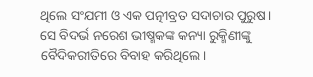ଥିଲେ ସଂଯମୀ ଓ ଏକ ପତ୍ନୀବ୍ରତ ସଦାଚାର ପୁରୁଷ। ସେ ବିଦର୍ଭ ନରେଶ ଭୀଷ୍ମକଙ୍କ କନ୍ୟା ରୁକ୍ମିଣୀଙ୍କୁ ବୈଦିକରୀତିରେ ବିବାହ କରିଥିଲେ।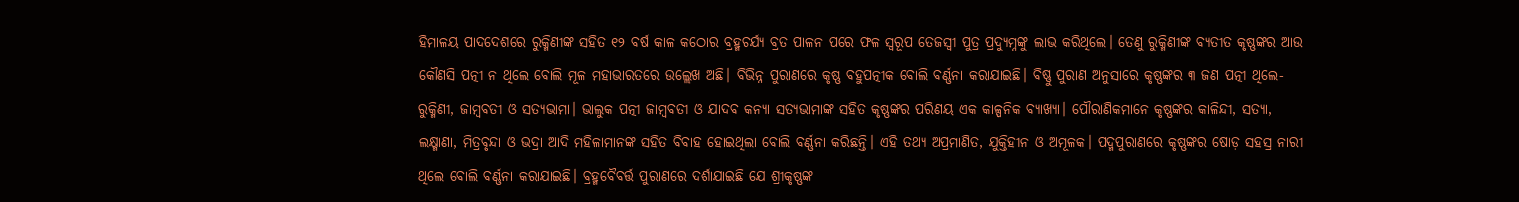ହିମାଳୟ ପାଦଦେଶରେ ରୁକ୍ମିଣୀଙ୍କ ସହିତ ୧୨ ବର୍ଷ କାଳ କଠୋର ବ୍ରହ୍ମଚର୍ଯ୍ୟ ବ୍ରତ ପାଳନ ପରେ ଫଳ ସ୍ବରୂପ ତେଜସ୍ବୀ ପୁତ୍ର ପ୍ରଦ୍ୟୁମ୍ନଙ୍କୁ ଲାଭ କରିଥିଲେ। ତେଣୁ ରୁକ୍ମିଣୀଙ୍କ ବ୍ୟତୀତ କୃଷ୍ଣଙ୍କର ଆଉ କୌଣସି ପତ୍ନୀ ନ ଥିଲେ ବୋଲି ମୂଳ ମହାଭାରତରେ ଉଲ୍ଲେଖ ଅଛି। ବିଭିନ୍ନ ପୁରାଣରେ କୃଷ୍ଣ ବହୁପତ୍ନୀକ ବୋଲି ବର୍ଣ୍ଣନା କରାଯାଇଛି। ବିଷ୍ଣୁ ପୁରାଣ ଅନୁସାରେ କୃଷ୍ଣଙ୍କର ୩ ଜଣ ପତ୍ନୀ ଥିଲେ- ରୁକ୍ମିଣୀ, ଜାମ୍ବବତୀ ଓ ସତ୍ୟଭାମା। ଭାଲୁକ ପତ୍ନୀ ଜାମ୍ବବତୀ ଓ ଯାଦବ କନ୍ୟା ସତ୍ୟଭାମାଙ୍କ ସହିତ କୃଷ୍ଣଙ୍କର ପରିଣୟ ଏକ କାଳ୍ପନିକ ବ୍ୟାଖ୍ୟା। ପୌରାଣିକମାନେ କୃଷ୍ଣଙ୍କର କାଳିନ୍ଦୀ, ସତ୍ୟା, ଲକ୍ଷ୍ମାଣା, ମିତ୍ରବୃନ୍ଦା ଓ ଭଦ୍ରା ଆଦି ମହିଳାମାନଙ୍କ ସହିତ ବିବାହ ହୋଇଥିଲା ବୋଲି ବର୍ଣ୍ଣନା କରିଛନ୍ତି। ଏହି ତଥ୍ୟ ଅପ୍ରମାଣିତ, ଯୁକ୍ତିହୀନ ଓ ଅମୂଳକ। ପଦ୍ମପୁରାଣରେ କୃଷ୍ଣଙ୍କର ଷୋଡ଼ ସହସ୍ର ନାରୀ ଥିଲେ ବୋଲି ବର୍ଣ୍ଣନା କରାଯାଇଛି। ବ୍ରହ୍ମବୈବର୍ତ୍ତ ପୁରାଣରେ ଦର୍ଶାଯାଇଛି ଯେ ଶ୍ରୀକୃଷ୍ଣଙ୍କ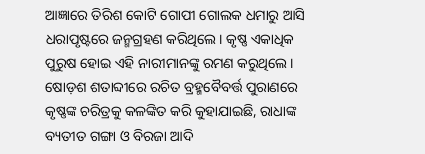ଆଜ୍ଞାରେ ତିରିଶ କୋଟି ଗୋପୀ ଗୋଲକ ଧମାରୁ ଆସି ଧରାପୃଷ୍ଟରେ ଜନ୍ମଗ୍ରହଣ କରିଥିଲେ। କୃଷ୍ଣ ଏକାଧିକ ପୁରୁଷ ହୋଇ ଏହି ନାରୀମାନଙ୍କୁ ରମଣ କରୁଥିଲେ। ଷୋଡ଼ଶ ଶତାବ୍ଦୀରେ ରଚିତ ବ୍ରହ୍ମବୈବର୍ତ୍ତ ପୁରାଣରେ କୃଷ୍ଣଙ୍କ ଚରିତ୍ରକୁ କଳଙ୍କିତ କରି କୁହାଯାଇଛି, ରାଧାଙ୍କ ବ୍ୟତୀତ ଗଙ୍ଗା ଓ ବିରଜା ଆଦି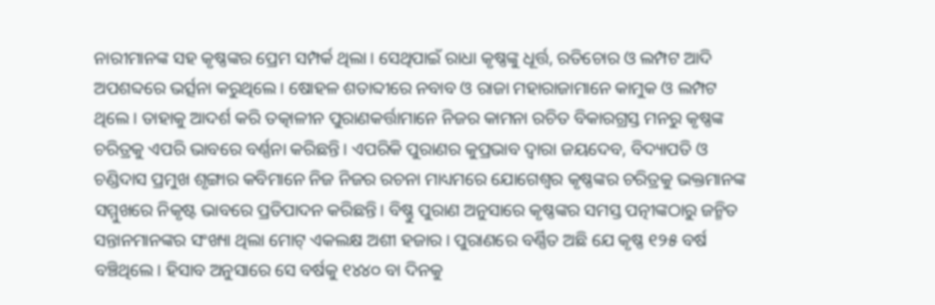ନାରୀମାନଙ୍କ ସହ କୃଷ୍ଣଙ୍କର ପ୍ରେମ ସମ୍ପର୍କ ଥିଲା। ସେଥିପାଇଁ ରାଧା କୃଷ୍ଣଙ୍କୁ ଧୂର୍ତ୍ତ, ରତିଚୋର ଓ ଲମ୍ପଟ ଆଦି ଅପଶବ୍ଦରେ ଭର୍ତ୍ସନା କରୁଥିଲେ। ଷୋହଳ ଶତାବ୍ଦୀରେ ନବାବ ଓ ରାଜା ମହାରାଜାମାନେ କାମୁକ ଓ ଲମ୍ପଟ ଥିଲେ। ତାହାକୁ ଆଦର୍ଶ କରି ତତ୍କାଳୀନ ପୁରାଣକର୍ତ୍ତାମାନେ ନିଜର କାମନା ରଚିତ ବିକାରଗ୍ରସ୍ତ ମନରୁ କୃଷ୍ଣଙ୍କ ଚରିତ୍ରକୁ ଏପରି ଭାବରେ ବର୍ଣ୍ଣନା କରିଛନ୍ତି। ଏପରିକି ପୁରାଣର କୁପ୍ରଭାବ ଦ୍ୱାରା ଜୟଦେବ, ବିଦ୍ୟାପତି ଓ ଚଣ୍ଡିଦାସ ପ୍ରମୁଖ ଶୃଙ୍ଗାର କବିମାନେ ନିଜ ନିଜର ରଚନା ମାଧ୍ୟମରେ ଯୋଗେଶ୍ୱର କୃଷ୍ଣଙ୍କର ଚରିତ୍ରକୁ ଭକ୍ତମାନଙ୍କ ସମ୍ମୁଖରେ ନିକୃଷ୍ଟ ଭାବରେ ପ୍ରତିପାଦନ କରିଛନ୍ତି। ବିଷ୍ଣୁ ପୁରାଣ ଅନୁସାରେ କୃଷ୍ଣଙ୍କର ସମସ୍ତ ପତ୍ନୀଙ୍କଠାରୁ ଜନ୍ମିତ ସନ୍ତାନମାନଙ୍କର ସଂଖ୍ୟା ଥିଲା ମୋଟ୍‌ ଏକଲକ୍ଷ ଅଶୀ ହଜାର। ପୁରାଣରେ ବର୍ଣ୍ଣିତ ଅଛି ଯେ କୃଷ୍ଣ ୧୨୫ ବର୍ଷ ବଞ୍ଚିଥିଲେ। ହିସାବ ଅନୁସାରେ ସେ ବର୍ଷକୁ ୧୪୪୦ ବା ଦିନକୁ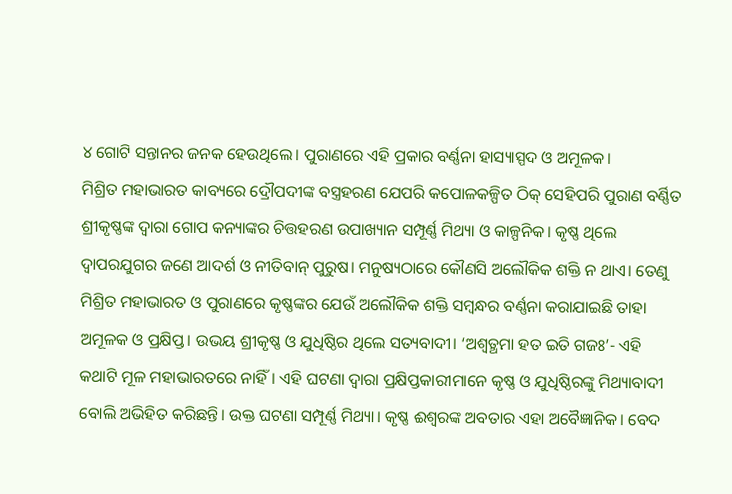୪ ଗୋଟି ସନ୍ତାନର ଜନକ ହେଉଥିଲେ। ପୁରାଣରେ ଏହି ପ୍ରକାର ବର୍ଣ୍ଣନା ହାସ୍ୟାସ୍ପଦ ଓ ଅମୂଳକ।
ମିଶ୍ରିତ ମହାଭାରତ କାବ୍ୟରେ ଦ୍ରୌପଦୀଙ୍କ ବସ୍ତ୍ରହରଣ ଯେପରି କପୋଳକଳ୍ପିତ ଠିକ୍‌ ସେହିପରି ପୁରାଣ ବର୍ଣ୍ଣିତ ଶ୍ରୀକୃଷ୍ଣଙ୍କ ଦ୍ୱାରା ଗୋପ କନ୍ୟାଙ୍କର ଚିତ୍ତହରଣ ଉପାଖ୍ୟାନ ସମ୍ପୂର୍ଣ୍ଣ ମିଥ୍ୟା ଓ କାଳ୍ପନିକ। କୃଷ୍ଣ ଥିଲେ ଦ୍ୱାପରଯୁଗର ଜଣେ ଆଦର୍ଶ ଓ ନୀତିବାନ୍‌ ପୁରୁଷ। ମନୁଷ୍ୟଠାରେ କୌଣସି ଅଲୌକିକ ଶକ୍ତି ନ ଥାଏ। ତେଣୁ ମିଶ୍ରିତ ମହାଭାରତ ଓ ପୁରାଣରେ କୃଷ୍ଣଙ୍କର ଯେଉଁ ଅଲୌକିକ ଶକ୍ତି ସମ୍ବନ୍ଧର ବର୍ଣ୍ଣନା କରାଯାଇଛି ତାହା ଅମୂଳକ ଓ ପ୍ରକ୍ଷିପ୍ତ। ଉଭୟ ଶ୍ରୀକୃଷ୍ଣ ଓ ଯୁଧିଷ୍ଠିର ଥିଲେ ସତ୍ୟବାଦୀ। ‘ଅଶ୍ୱତ୍ଥମା ହତ ଇତି ଗଜଃ’- ଏହି କଥାଟି ମୂଳ ମହାଭାରତରେ ନାହିଁ। ଏହି ଘଟଣା ଦ୍ୱାରା ପ୍ରକ୍ଷିପ୍ତକାରୀମାନେ କୃଷ୍ଣ ଓ ଯୁଧିଷ୍ଠିରଙ୍କୁ ମିଥ୍ୟାବାଦୀ ବୋଲି ଅଭିହିତ କରିଛନ୍ତି। ଉକ୍ତ ଘଟଣା ସମ୍ପୂର୍ଣ୍ଣ ମିଥ୍ୟା। କୃଷ୍ଣ ଈଶ୍ୱରଙ୍କ ଅବତାର ଏହା ଅବୈଜ୍ଞାନିକ। ବେଦ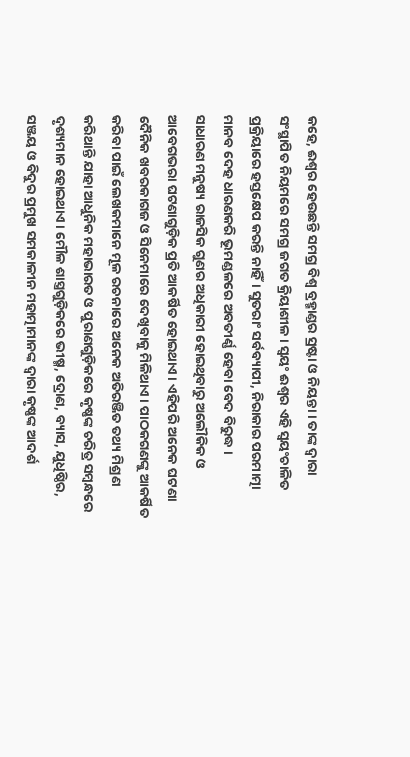କହେ, ଈଶ୍ୱର ହେଉଛନ୍ତି ସମଗ୍ର ବିଶ୍ୱ ବ୍ରହ୍ମାଣ୍ଡର ସ୍ରଷ୍ଟା ଓ ନିୟନ୍ତା। ତାଙ୍କ ଦ୍ୱାରା ସଂସ୍ଥାପିତ ନିୟମରେ ସମଗ୍ର ଜଗତ କ୍ରିୟାଶୀଳ। ସ୍ବୟଂ ଈଶ୍ୱର ଏହି ସ୍ବୟଂଚାଳିତ ପ୍ରକ୍ରିୟାରେ ହସ୍ତକ୍ଷେପ କରନ୍ତି ନାହିଁ। ସୁତରାଂ ସର୍ବବ୍ୟାପୀ, ନିରାକାର ପରମାତ୍ମା ମାନବ ଦେହ ଧାରଣକରି ଭୂମଣ୍ଡଳରେ ଅବତୀର୍ଣ୍ଣ ହେବା ବେଦ ବିରୁଦ୍ଧ ।
ସାଧାରଣ ମନୁଷ୍ୟ ରାଜସିକ ଗୁଣର ଅଧିକାରୀ ହୋଇଥିବାରୁ ଅଲୌକିକ ଓ ଆବେଗଭରା ଘଟଣାଗୁଡ଼ିକ ପ୍ରତି ଆକର୍ଷିତ ହୋଇଥାଏ। ଏହିପରି ଅନେକ ଘଟଣା ଦୈନିକ ଖବରକାଗଜ ଓ ସିନେମାରେ ଦେଖିବାକୁ ମିଳିଥାଏ। ପାଠକଗଣଙ୍କୁ ଆକର୍ଷିତ କରିବା ପାଇଁ ଲେଖକମାନେ ମୂଳ ରଚନାରେ ଅନେକ ଅତିରଞ୍ଜିତ ତଥ୍ୟ ମିଶ୍ରଣ କରିଥାନ୍ତି ଯାହା ଆଧୁନିକ ମହାଭାରତ ଓ ପୁରାଣଗୁଡ଼ିକରେ କୃଷ୍ଣଙ୍କ ଚରିତ୍ର ସମ୍ବନ୍ଧରେ ଦୃଶ୍ୟମାନ ହୋଇଥାଏ। ମୌଳ ଶାସ୍ତ୍ରଗୁଡ଼ିକରେ ଭୀଷ୍ମ, ଦ୍ରୋଣ, ବ୍ୟାସ, ଯୁଧିଷ୍ଠିର, ସଞ୍ଜୟ ଓ ବିଦୁର ପ୍ରମୁଖ ସମକାଳୀନ ମହାତ୍ମାମାନଙ୍କ ଦ୍ୱାରା କୃଷ୍ଣଙ୍କ ଆଦର୍ଶ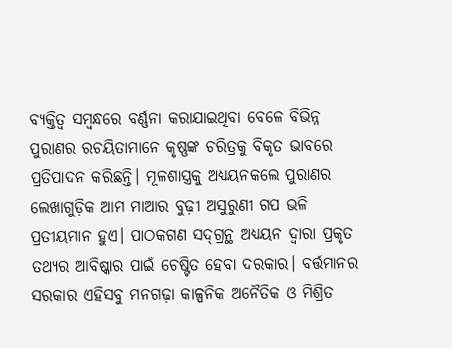ବ୍ୟକ୍ତିତ୍ୱ ସମ୍ବନ୍ଧରେ ବର୍ଣ୍ଣନା କରାଯାଇଥିବା ବେଳେ ବିଭିନ୍ନ ପୁରାଣର ରଚୟିତାମାନେ କୃଷ୍ଣଙ୍କ ଚରିତ୍ରକୁ ବିକୃତ ଭାବରେ ପ୍ରତିପାଦନ କରିଛନ୍ତି। ମୂଳଶାସ୍ତ୍ରକୁ ଅଧ୍ୟୟନକଲେ ପୁରାଣର ଲେଖାଗୁଡ଼ିକ ଆମ ମାଆର ବୁଢ଼ୀ ଅସୁରୁଣୀ ଗପ ଭଳି ପ୍ରତୀୟମାନ ହୁଏ। ପାଠକଗଣ ସଦ୍‌ଗ୍ରନ୍ଥ ଅଧ୍ୟୟନ ଦ୍ୱାରା ପ୍ରକୃତ ତଥ୍ୟର ଆବିଷ୍କାର ପାଇଁ ଚେଷ୍ଟିତ ହେବା ଦରକାର। ବର୍ତ୍ତମାନର ସରକାର ଏହିସବୁ ମନଗଢ଼ା କାଳ୍ପନିକ ଅନୈତିକ ଓ ମିଶ୍ରିତ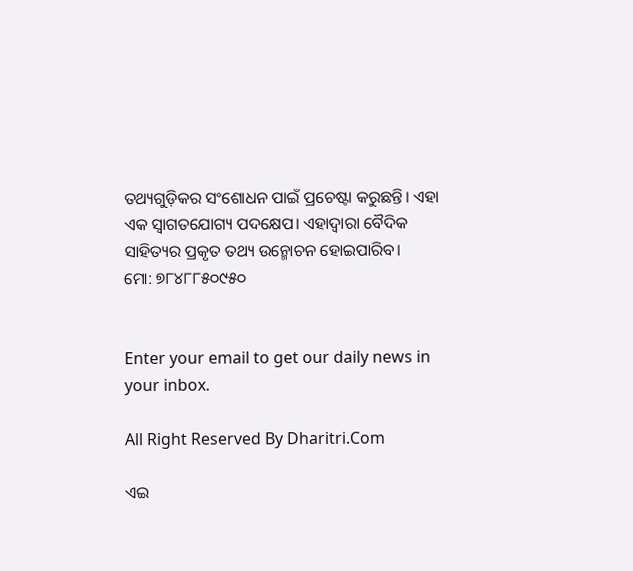ତଥ୍ୟଗୁଡ଼ିକର ସଂଶୋଧନ ପାଇଁ ପ୍ରଚେଷ୍ଟା କରୁଛନ୍ତି। ଏହା ଏକ ସ୍ବାଗତଯୋଗ୍ୟ ପଦକ୍ଷେପ। ଏହାଦ୍ୱାରା ବୈଦିକ ସାହିତ୍ୟର ପ୍ରକୃତ ତଥ୍ୟ ଉନ୍ମୋଚନ ହୋଇପାରିବ।
ମୋ: ୭୮୪୮୮୫୦୯୫୦


Enter your email to get our daily news in your inbox.

All Right Reserved By Dharitri.Com

ଏଇ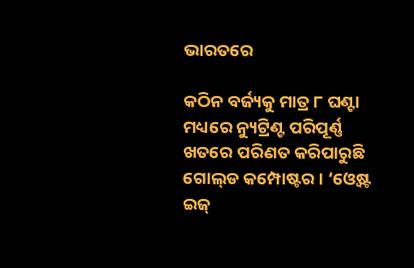ଭାରତରେ

କଠିନ ବର୍ଜ୍ୟକୁ ମାତ୍ର ୮ ଘଣ୍ଟା ମଧ୍ୟରେ ନ୍ୟୁଟ୍ରିଣ୍ଟ ପରିପୂର୍ଣ୍ଣ ଖତରେ ପରିଣତ କରିପାରୁଛି ଗୋଲ୍‌ଡ କମ୍ପୋଷ୍ଟର। ‘ଓ୍ବେଷ୍ଟ ଇଜ୍‌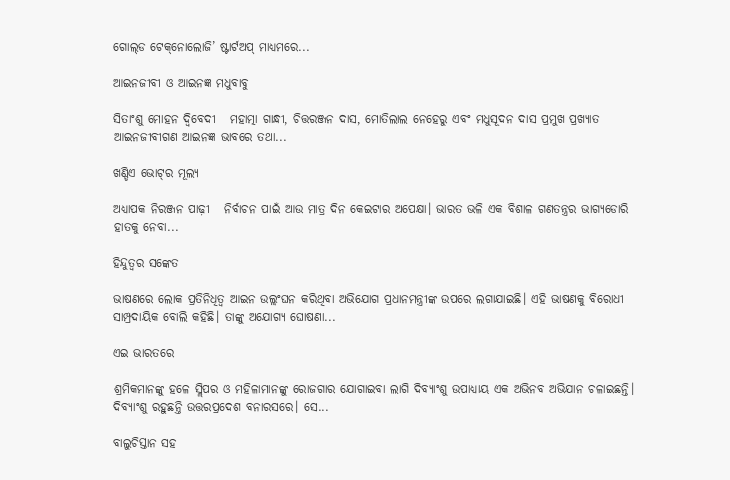ଗୋଲ୍‌ଡ ଟେକ୍‌ନୋଲୋଜି’ ଷ୍ଟାର୍ଟଅପ୍‌ ମାଧ୍ୟମରେ...

ଆଇନଜୀବୀ ଓ ଆଇନଜ୍ଞ ମଧୁବାବୁ

ସିତାଂଶୁ ମୋହନ ଦ୍ୱିବେଦୀ   ମହାତ୍ମା ଗାନ୍ଧୀ, ଚିତ୍ତରଞ୍ଜନ ଦାସ, ମୋତିଲାଲ ନେହେରୁ ଏବଂ ମଧୁସୂଦନ ଦାସ ପ୍ରମୁଖ ପ୍ରଖ୍ୟାତ ଆଇନଜୀବୀଗଣ ଆଇନଜ୍ଞ ଭାବରେ ତଥା...

ଖଣ୍ଡିଏ ଭୋଟ୍‌ର ମୂଲ୍ୟ

ଅଧ୍ୟାପକ ନିରଞ୍ଜନ ପାଢ଼ୀ   ନିର୍ବାଚନ ପାଇଁ ଆଉ ମାତ୍ର ଦିନ କେଇଟାର ଅପେକ୍ଷା। ଭାରତ ଭଳି ଏକ ବିଶାଳ ଗଣତନ୍ତ୍ରର ଭାଗ୍ୟଡୋରି ହାତକୁ ନେବା...

ହିନ୍ଦୁତ୍ୱର ସଙ୍କେତ

ଭାଷଣରେ ଲୋକ ପ୍ରତିନିଧିତ୍ୱ ଆଇନ ଉଲ୍ଲଂଘନ କରିଥିବା ଅଭିଯୋଗ ପ୍ରଧାନମନ୍ତ୍ରୀଙ୍କ ଉପରେ ଲଗାଯାଇଛି। ଏହି ଭାଷଣକୁ ବିରୋଧୀ ସାମ୍ପ୍ରଦାୟିକ ବୋଲି କହିଛି। ତାଙ୍କୁ ଅଯୋଗ୍ୟ ଘୋଷଣା...

ଏଇ ଭାରତରେ

ଶ୍ରମିକମାନଙ୍କୁ ହଳେ ସ୍ଲିପର ଓ ମହିଳାମାନଙ୍କୁ ରୋଜଗାର ଯୋଗାଇବା ଲାଗି ଦିବ୍ୟାଂଶୁ ଉପାଧ୍ୟାୟ ଏକ ଅଭିନବ ଅଭିଯାନ ଚଳାଇଛନ୍ତି। ଦିବ୍ୟାଂଶୁ ରହୁଛନ୍ତି ଉତ୍ତରପ୍ରଦେଶ ବନାରସରେ। ସେ...

ବାଲୁଚିସ୍ତାନ ସହ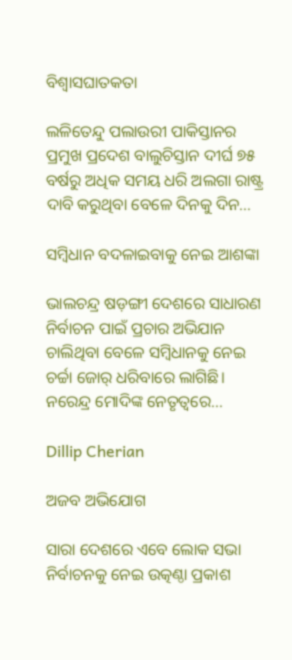ବିଶ୍ବାସଘାତକତା

ଲଳିତେନ୍ଦୁ ପଲାଉରୀ ପାକିସ୍ତାନର ପ୍ରମୁଖ ପ୍ରଦେଶ ବାଲୁଚିସ୍ତାନ ଦୀର୍ଘ ୭୫ ବର୍ଷରୁ ଅଧିକ ସମୟ ଧରି ଅଲଗା ରାଷ୍ଟ୍ର ଦାବି କରୁଥିବା ବେଳେ ଦିନକୁ ଦିନ...

ସମ୍ବିଧାନ ବଦଳାଇବାକୁ ନେଇ ଆଶଙ୍କା

ଭାଲଚନ୍ଦ୍ର ଷଡ଼ଙ୍ଗୀ ଦେଶରେ ସାଧାରଣ ନିର୍ବାଚନ ପାଇଁ ପ୍ରଚାର ଅଭିଯାନ ଚାଲିଥିବା ବେଳେ ସମ୍ବିଧାନକୁ ନେଇ ଚର୍ଚ୍ଚା ଜୋର୍‌ ଧରିବାରେ ଲାଗିଛି। ନରେନ୍ଦ୍ର ମୋଦିଙ୍କ ନେତୃତ୍ୱରେ...

Dillip Cherian

ଅଜବ ଅଭିଯୋଗ

ସାରା ଦେଶରେ ଏବେ ଲୋକ ସଭା ନିର୍ବାଚନକୁ ନେଇ ଉତ୍କଣ୍ଠା ପ୍ରକାଶ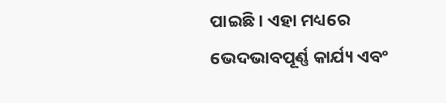ପାଇଛି। ଏହା ମଧ୍ୟରେ ଭେଦଭାବପୂର୍ଣ୍ଣ କାର୍ଯ୍ୟ ଏବଂ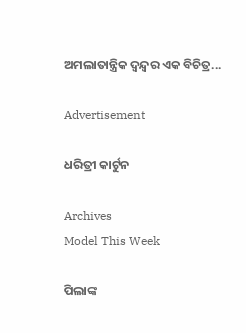ଅମଲାତାନ୍ତ୍ରିକ ଦ୍ୱନ୍ଦ୍ୱର ଏକ ବିଚିତ୍ର...

Advertisement

ଧରିତ୍ରୀ କାର୍ଟୁନ

Archives
Model This Week

ପିଲାଙ୍କ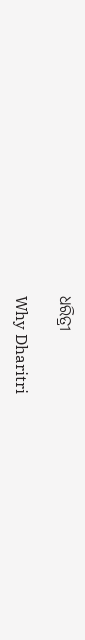ଧରିତ୍ରୀ

Why Dharitri